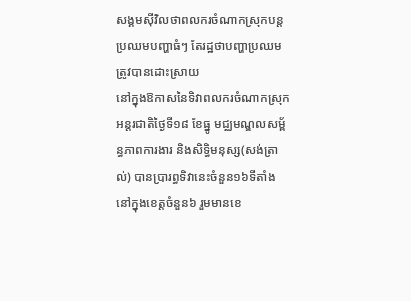សង្គមស៊ីវិលថាពលករចំណាកស្រុកបន្តប្រឈមបញ្ហាធំៗ តែរដ្ឋថាបញ្ហាប្រឈមត្រូវបានដោះស្រាយ
នៅក្នុងឱកាសនៃទិវាពលករចំណាកស្រុកអន្តរជាតិថ្ងៃទី១៨ ខែធ្នូ មជ្ឈមណ្ឌលសម្ព័ន្ធភាពការងារ និងសិទ្ធិមនុស្ស(សង់ត្រាល់) បានប្រារព្ធទិវានេះចំនួន១៦ទីតាំង នៅក្នុងខេត្តចំនួន៦ រួមមានខេ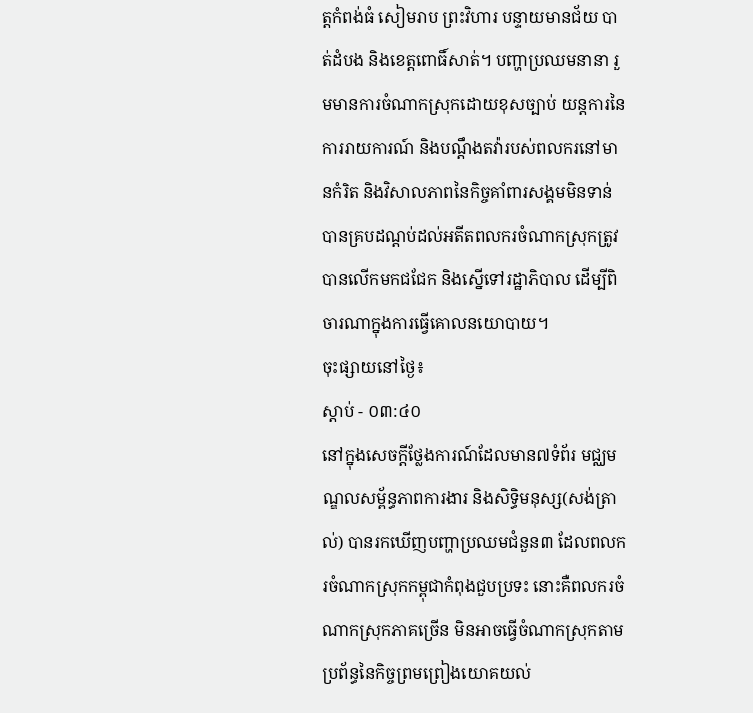ត្តកំពង់ធំ សៀមរាប ព្រះវិហារ បន្ទាយមានជ័យ បាត់ដំបង និងខេត្តពោធិ៍សាត់។ បញ្ហាប្រឈមនានា រួមមានការចំណាកស្រុកដោយខុសច្បាប់ យន្តការនៃការរាយការណ៍ និងបណ្តឹងតវ៉ារបស់ពលករនៅមានកំរិត និងវិសាលភាពនៃកិច្ចគាំពារសង្គមមិនទាន់បានគ្របដណ្តប់ដល់អតីតពលករចំណាកស្រុកត្រូវបានលើកមកជជែក និងស្នើទៅរដ្ឋាភិបាល ដើម្បីពិចារណាក្នុងការធ្វើគោលនយោបាយ។
ចុះផ្សាយនៅថ្ងៃ៖
ស្តាប់ - ០៣:៤០
នៅក្នុងសេចក្តីថ្លែងការណ៍ដែលមាន៧ទំព័រ មជ្ឈមណ្ឌលសម្ព័ន្ធភាពការងារ និងសិទ្ធិមនុស្ស(សង់ត្រាល់) បានរកឃើញបញ្ហាប្រឈមជំនួន៣ ដែលពលករចំណាកស្រុកកម្ពុជាកំពុងជួបប្រទះ នោះគឺពលករចំណាកស្រុកភាគច្រើន មិនអាចធ្វើចំណាកស្រុកតាមប្រព័ន្ធនៃកិច្ចព្រមព្រៀងយោគយល់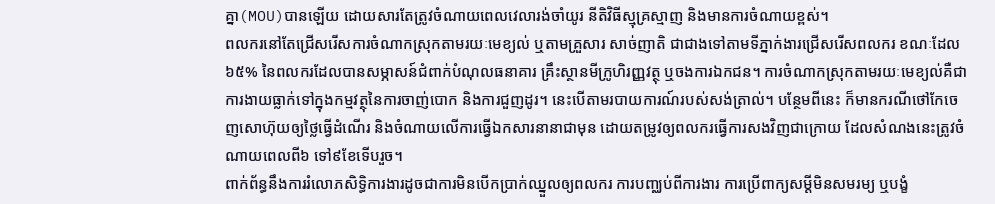គ្នា(MOU)បានឡើយ ដោយសារតែត្រូវចំណាយពេលវេលារង់ចាំយូរ នីតិវិធីស្មុគ្រស្មាញ និងមានការចំណាយខ្ពស់។
ពលករនៅតែជ្រើសរើសការចំណាកស្រុកតាមរយៈមេខ្យល់ ឬតាមគ្រួសារ សាច់ញាតិ ជាជាងទៅតាមទីភ្នាក់ងារជ្រើសរើសពលករ ខណៈដែល ៦៥% នៃពលករដែលបានសម្ភាសន៍ជំពាក់បំណុលធនាគារ គ្រឹះស្ថានមីក្រូហិរញ្ញវត្ថុ ឬចងការឯកជន។ ការចំណាកស្រុកតាមរយៈមេខ្យល់គឺជាការងាយធ្លាក់ទៅក្នុងកម្មវត្ថុនៃការចាញ់បោក និងការជួញដូរ។ នេះបើតាមរបាយការណ៍របស់សង់ត្រាល់។ បន្ថែមពីនេះ ក៏មានករណីថៅកែចេញសោហ៊ុយឲ្យថ្លៃធ្វើដំណើរ និងចំណាយលើការធ្វើឯកសារនានាជាមុន ដោយតម្រូវឲ្យពលករធ្វើការសងវិញជាក្រោយ ដែលសំណងនេះត្រូវចំណាយពេលពី៦ ទៅ៩ខែទើបរួច។
ពាក់ព័ន្ធនឹងការរំលោភសិទ្ធិការងារដូចជាការមិនបើកប្រាក់ឈ្នួលឲ្យពលករ ការបញ្ឈប់ពីការងារ ការប្រើពាក្យសម្តីមិនសមរម្យ ឬបង្ខំ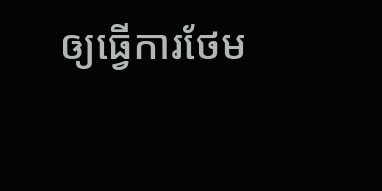ឲ្យធ្វើការថែម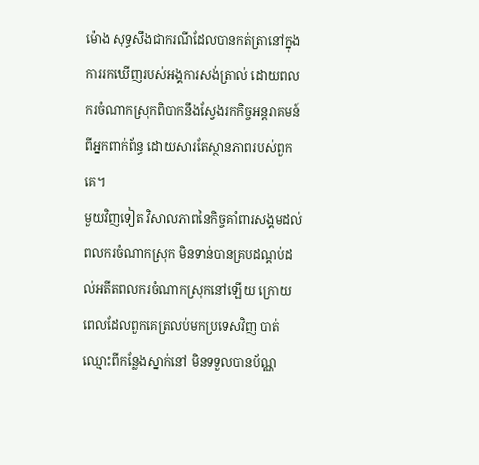ម៉ោង សុទ្ធសឹងជាករណីដែលបានកត់ត្រានៅក្នុងការរកឃើញរបស់អង្គការសង់ត្រាល់ ដោយពលករចំណាកស្រុកពិបាកនឹងស្វែងរកកិច្ចអន្តរាគមន៍ពីអ្នកពាក់ព័ន្ធ ដោយសារតែស្ថានភាពរបស់ពួកគេ។
មួយវិញទៀត វិសាលភាពនៃកិច្ចគាំពារសង្គមដល់ពលករចំណាកស្រុក មិនទាន់បានគ្របដណ្តប់ដល់អតីតពលករចំណាកស្រុកនៅឡើយ ក្រោយពេលដែលពួកគេត្រលប់មកប្រទេសវិញ បាត់ឈ្មោះពីកន្លែងស្នាក់នៅ មិនទទួលបានប័ណ្ណ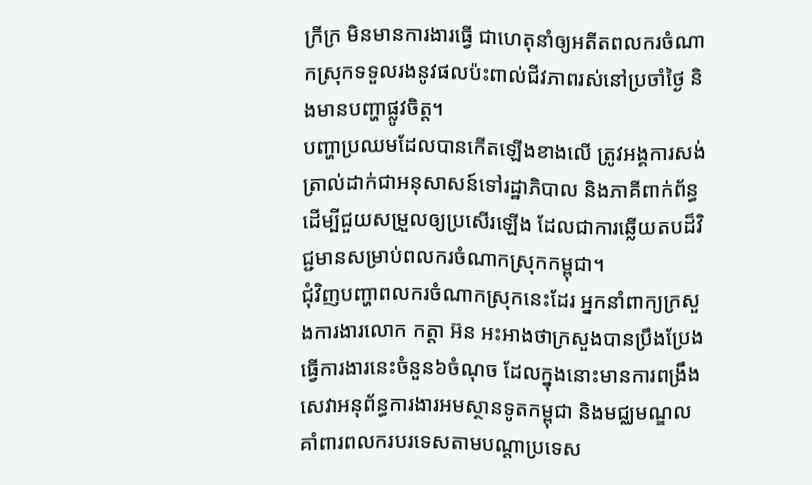ក្រីក្រ មិនមានការងារធ្វើ ជាហេតុនាំឲ្យអតីតពលករចំណាកស្រុកទទួលរងនូវផលប៉ះពាល់ជីវភាពរស់នៅប្រចាំថ្ងៃ និងមានបញ្ហាផ្លូវចិត្ត។
បញ្ហាប្រឈមដែលបានកើតឡើងខាងលើ ត្រូវអង្គការសង់ត្រាល់ដាក់ជាអនុសាសន៍ទៅរដ្ឋាភិបាល និងភាគីពាក់ព័ន្ធ ដើម្បីជួយសម្រួលឲ្យប្រសើរឡើង ដែលជាការឆ្លើយតបដ៏វិជ្ជមានសម្រាប់ពលករចំណាកស្រុកកម្ពុជា។
ជុំវិញបញ្ហាពលករចំណាកស្រុកនេះដែរ អ្នកនាំពាក្យក្រសួងការងារលោក កត្តា អ៊ន អះអាងថាក្រសួងបានប្រឹងប្រែងធ្វើការងារនេះចំនួន៦ចំណុច ដែលក្នុងនោះមានការពង្រឹងសេវាអនុព័ន្ធការងារអមស្ថានទូតកម្ពុជា និងមជ្ឈមណ្ឌលគាំពារពលករបរទេសតាមបណ្ដាប្រទេស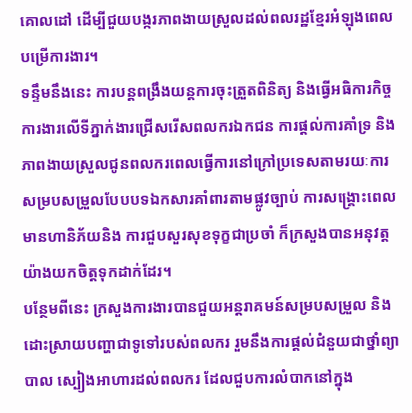គោលដៅ ដើម្បីជួយបង្ករភាពងាយស្រួលដល់ពលរដ្ឋខ្មែរអំឡុងពេលបម្រើការងារ។
ទន្ទឹមនឹងនេះ ការបន្តពង្រឹងយន្តការចុះត្រួតពិនិត្យ និងធ្វើអធិការកិច្ចការងារលើទីភ្នាក់ងារជ្រើសរើសពលករឯកជន ការផ្ដល់ការគាំទ្រ និងភាពងាយស្រួលជូនពលករពេលធ្វើការនៅក្រៅប្រទេសតាមរយៈការសម្របសម្រួលបែបបទឯកសារគាំពារតាមផ្លូវច្បាប់ ការសង្គ្រោះពេលមានហានិភ័យនិង ការជួបសួរសុខទុក្ខជាប្រចាំ ក៏ក្រសួងបានអនុវត្តយ៉ាងយកចិត្តទុកដាក់ដែរ។
បន្ថែមពីនេះ ក្រសួងការងារបានជួយអន្តរាគមន៍សម្របសម្រួល និងដោះស្រាយបញ្ហាជាទូទៅរបស់ពលករ រួមនឹងការផ្ដល់ជំនួយជាថ្នាំព្យាបាល ស្បៀងអាហារដល់ពលករ ដែលជួបការលំបាកនៅក្នុង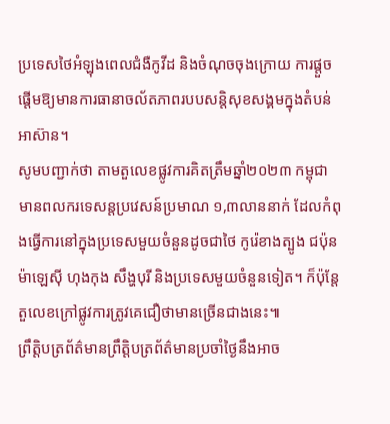ប្រទេសថៃអំឡុងពេលជំងឺកូវីដ និងចំណុចចុងក្រោយ ការផ្តួចផ្តើមឱ្យមានការធានាចល័តភាពរបបសន្តិសុខសង្គមក្នុងតំបន់អាស៊ាន។
សូមបញ្ជាក់ថា តាមតួលេខផ្លូវការគិតត្រឹមឆ្នាំ២០២៣ កម្ពុជាមានពលករទេសន្តប្រវេសន៍ប្រមាណ ១,៣លាននាក់ ដែលកំពុងធ្វើការនៅក្នុងប្រទេសមួយចំនួនដូចជាថៃ កូរ៉េខាងត្បូង ជប៉ុន ម៉ាឡេស៊ី ហុងកុង សឹង្ហបុរី និងប្រទេសមួយចំនួនទៀត។ ក៏ប៉ុន្តែតួលេខក្រៅផ្លូវការត្រូវគេជឿថាមានច្រើនជាងនេះ៕
ព្រឹត្តិបត្រព័ត៌មានព្រឹត្តិបត្រព័ត៌មានប្រចាំថ្ងៃនឹងអាច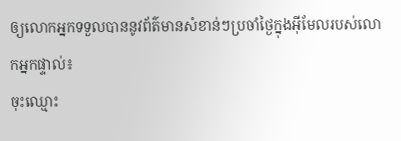ឲ្យលោកអ្នកទទួលបាននូវព័ត៌មានសំខាន់ៗប្រចាំថ្ងៃក្នុងអ៊ីមែលរបស់លោកអ្នកផ្ទាល់៖
ចុះឈ្មោះ